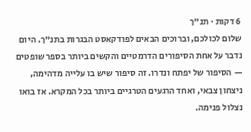6 דקות · תנ"ך
שלום לכולכם, וברוכים הבאים לפודקאסט הבגרות בתנ"ך. היום נדבר על אחת הסיפורים הדרמטיים והקשים ביותר בספר שופטים — הסיפור של יפתח ונדרו. זה סיפור שיש בו עלייה מדהימה, ניצחון צבאי, ואחד הרגעים הטרגיים ביותר בכל המקרא. אז בואו נצלול פנימה.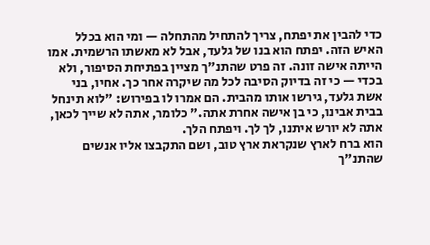כדי להבין את יפתח, צריך להתחיל מהתחלה — ומי הוא בכלל האיש הזה. יפתח הוא בנו של גלעד, אבל לא מאשתו הרשמית. אמו הייתה אישה זונה. זה פרט שהתנ"ך מציין בפתיחת הסיפור, ולא בכדי — כי זה בדיוק הסיבה לכל מה שיקרה אחר כך. אחיו, בני אשת גלעד, גירשו אותו מהבית. הם אמרו לו בפירוש: "לוא תינחל בבית אבינו, כי בן אישה אחרת אתה." כלומר, אתה לא שייך לכאן, אתה לא יורש איתנו, לך לך. ויפתח הלך.
הוא ברח לארץ שנקראת ארץ טוב, ושם התקבצו אליו אנשים שהתנ"ך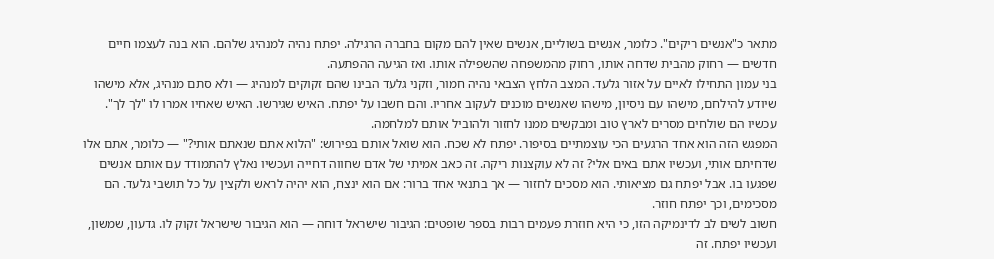מתאר כ"אנשים ריקים". כלומר, אנשים בשוליים, אנשים שאין להם מקום בחברה הרגילה. יפתח נהיה למנהיג שלהם. הוא בנה לעצמו חיים חדשים — רחוק מהבית שדחה אותו, רחוק מהמשפחה שהשפילה אותו. ואז הגיעה ההפתעה.
בני עמון התחילו לאיים על אזור גלעד. המצב הלחץ הצבאי נהיה חמור, וזקני גלעד הבינו שהם זקוקים למנהיג — ולא סתם מנהיג, אלא מישהו שיודע להילחם, מישהו עם ניסיון, מישהו שאנשים מוכנים לעקוב אחריו. והם חשבו על יפתח. האיש שגירשו. האיש שאחיו אמרו לו "לך לך". עכשיו הם שולחים מסרים לארץ טוב ומבקשים ממנו לחזור ולהוביל אותם למלחמה.
המפגש הזה הוא אחד הרגעים הכי עוצמתיים בסיפור. יפתח לא שכח. הוא שואל אותם בפירוש: "הלוא אתם שנאתם אותי?" — כלומר, אתם אלו שדחיתם אותי, ועכשיו אתם באים אלי? זה לא עוקצנות ריקה. זה כאב אמיתי של אדם שחווה דחייה ועכשיו נאלץ להתמודד עם אותם אנשים שפגעו בו. אבל יפתח גם מציאותי. הוא מסכים לחזור — אך בתנאי אחד ברור: אם הוא ינצח, הוא יהיה לראש ולקצין על כל תושבי גלעד. הם מסכימים, וכך יפתח חוזר.
חשוב לשים לב לדינמיקה הזו, כי היא חוזרת פעמים רבות בספר שופטים: הגיבור שישראל דוחה — הוא הגיבור שישראל זקוק לו. גדעון, שמשון, ועכשיו יפתח. זה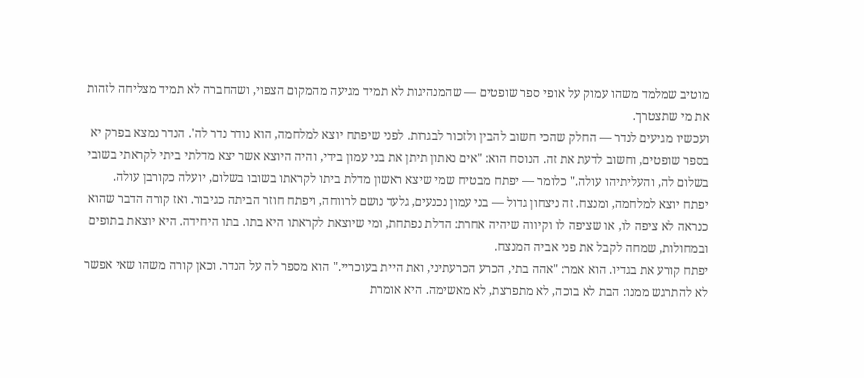מוטיב שמלמד משהו עמוק על אופי ספר שופטים — שהמנהיגות לא תמיד מגיעה מהמקום הצפוי, ושהחברה לא תמיד מצליחה לזהות את מי שתצטרך.
ועכשיו מגיעים לנדר — החלק שהכי חשוב להבין ולזכור לבגרות. לפני שיפתח יוצא למלחמה, הוא נודר נדר לה'. הנדר נמצא בפרק יא בספר שופטים, וחשוב לדעת את זה. הנוסח הוא: "אים נאתון תיתן את בני עמון בידי, והיה היוצא אשר יצא מדלתי ביתי לקראתי בשובי בשלום לה, והעליתיהו עולה." כלומר — יפתח מבטיח שמי שיצא ראשון מדלת ביתו לקראתו בשובו בשלום, יועלה כקורבן עולה.
יפתח יוצא למלחמה, ומנצח. זה ניצחון גדול — בני עמון נכנעים, גלעד נושם לרווחה, ויפתח חוזר הביתה כגיבור. ואז קורה הדבר שהוא כנראה לא ציפה לו, או שציפה לו וקיווה שיהיה אחרת: הדלת נפתחת, ומי שיוצאת לקראתו היא בתו. בתו היחידה. היא יוצאת בתופים ובמחולות, שמחה לקבל את פני אביה המנצח.
יפתח קורע את בגדיו. הוא אמר: "אהה בתי, הכרע הכרעתיני, ואת היית בעוכריי." הוא מספר לה על הנדר. וכאן קורה משהו שאי אפשר לא להתרגש ממנו: הבת לא בוכה, לא מתפרצת, לא מאשימה. היא אומרת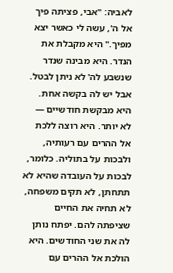לאביה: "אבי, פציתה פיך אל ה', עשה לי כאשר יצא מפיך." היא מקבלת את הנדר. היא מבינה שנדר שנשבע לה' לא ניתן לבטל.
אבל יש לה בקשה אחת. היא מבקשת חודשיים — לא יותר. היא רוצה ללכת אל ההרים עם רעותיה, ולבכות על בתוליה. כלומר, לבכות על העובדה שהיא לא תתחתן, לא תקים משפחה, לא תחיה את החיים שציפתה להם. יפתח נותן לה את שני החודשים. היא הולכת אל ההרים עם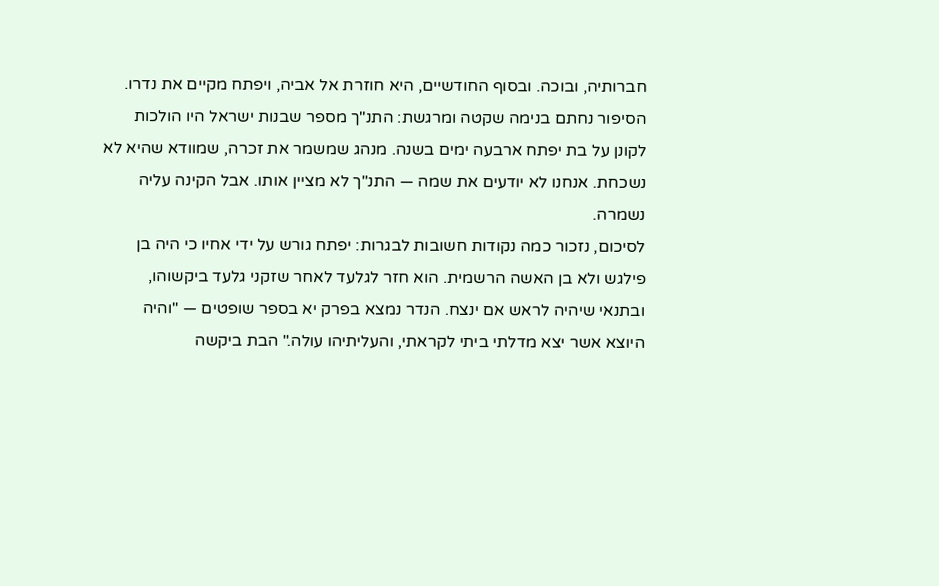חברותיה, ובוכה. ובסוף החודשיים, היא חוזרת אל אביה, ויפתח מקיים את נדרו.
הסיפור נחתם בנימה שקטה ומרגשת: התנ"ך מספר שבנות ישראל היו הולכות לקונן על בת יפתח ארבעה ימים בשנה. מנהג שמשמר את זכרה, שמוודא שהיא לא נשכחת. אנחנו לא יודעים את שמה — התנ"ך לא מציין אותו. אבל הקינה עליה נשמרה.
לסיכום, נזכור כמה נקודות חשובות לבגרות: יפתח גורש על ידי אחיו כי היה בן פילגש ולא בן האשה הרשמית. הוא חזר לגלעד לאחר שזקני גלעד ביקשוהו, ובתנאי שיהיה לראש אם ינצח. הנדר נמצא בפרק יא בספר שופטים — "והיה היוצא אשר יצא מדלתי ביתי לקראתי, והעליתיהו עולה." הבת ביקשה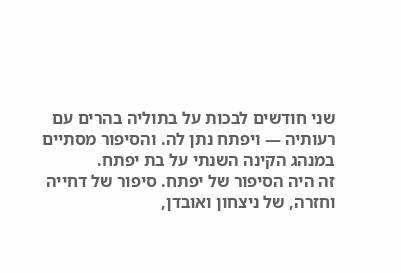שני חודשים לבכות על בתוליה בהרים עם רעותיה — ויפתח נתן לה. והסיפור מסתיים במנהג הקינה השנתי על בת יפתח.
זה היה הסיפור של יפתח. סיפור של דחייה וחזרה, של ניצחון ואובדן,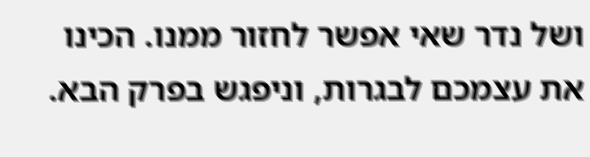ושל נדר שאי אפשר לחזור ממנו. הכינו את עצמכם לבגרות, וניפגש בפרק הבא.